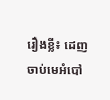រឿងខ្លី៖ ដេញចាប់មេអំបៅ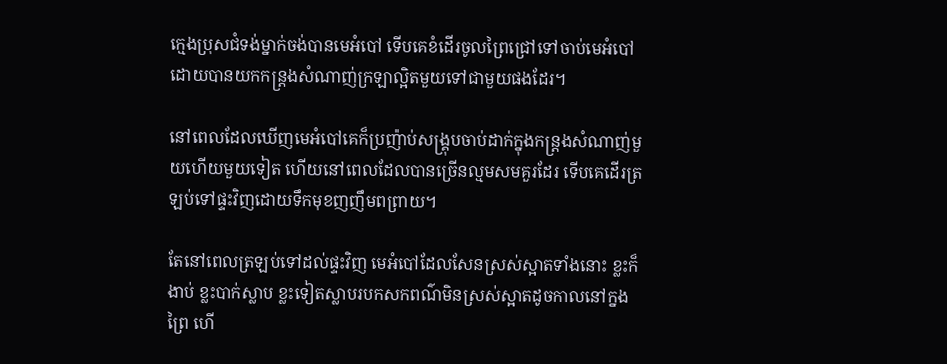ក្មេងប្រុសជំទង់ម្នាក់ចង់បានមេអំបៅ ទើបគេខំដើរចូលព្រៃជ្រៅទៅចាប់មេអំបៅ ដោយបានយកកន្ត្រងសំណាញ់ក្រឡាល្អិតមួយទៅជាមួយផងដែរ។

នៅពេលដែលឃើញមេអំបៅគេក៏ប្រញ៉ាប់សង្គ្រុបចាប់ដាក់ក្នុងកន្ត្រងសំណាញ់មួយហើយមួយទៀត ហើយនៅពេលដែលបានច្រើនល្មមសមគួរដែរ ទើបគេដើរត្រឡប់ទៅផ្ទះវិញដោយទឹកមុខញញឹមពព្រាយ។

តែនៅពេលត្រឡប់ទៅដល់ផ្ទះវិញ មេអំបៅដែលសែនស្រស់ស្អាតទាំងនោះ ខ្លះក៏ងាប់ ខ្លះបាក់ស្លាប ខ្លះទៀតស្លាបរបកសកពណ៌មិនស្រស់ស្អាតដូចកាលនៅក្នងព្រៃ ហើ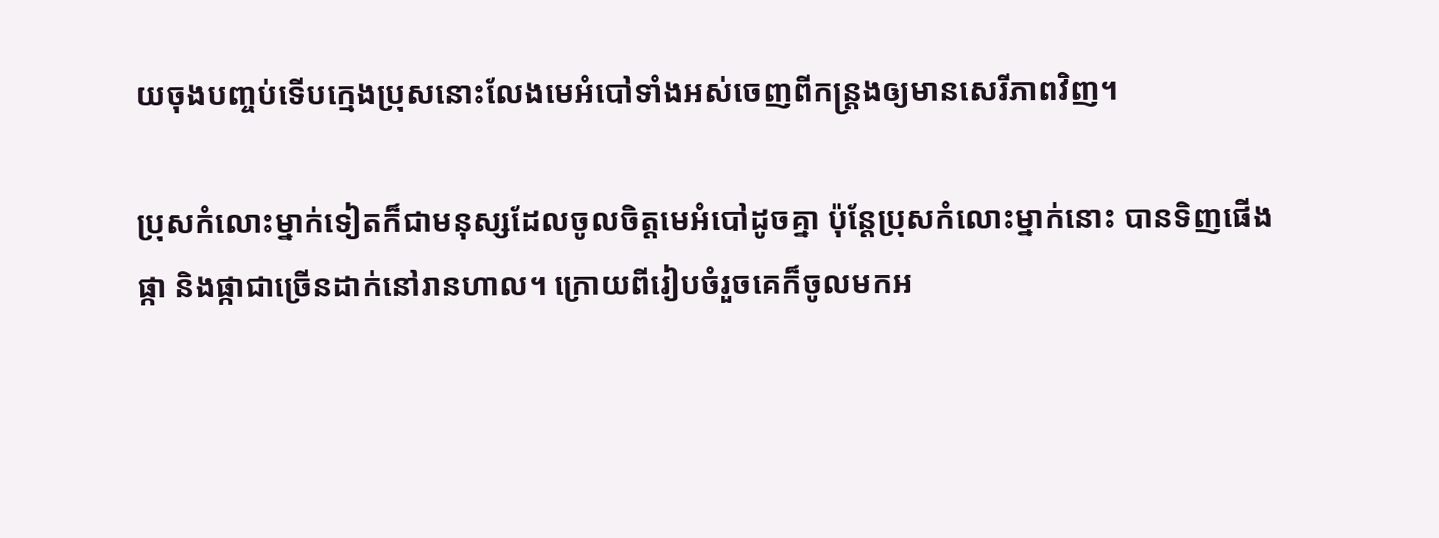យចុងបញ្ចប់ទើបក្មេងប្រុសនោះលែងមេអំបៅទាំងអស់ចេញពីកន្ត្រងឲ្យមានសេរីភាពវិញ។

ប្រុសកំលោះម្នាក់ទៀតក៏ជាមនុស្សដែលចូលចិត្តមេអំបៅដូចគ្នា ប៉ុន្តែប្រុសកំលោះម្នាក់នោះ បានទិញផើងផ្កា និងផ្កាជាច្រើនដាក់នៅរានហាល។ ក្រោយពីរៀបចំរួចគេក៏ចូលមកអ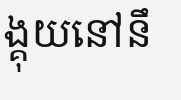ង្គុយនៅនឹ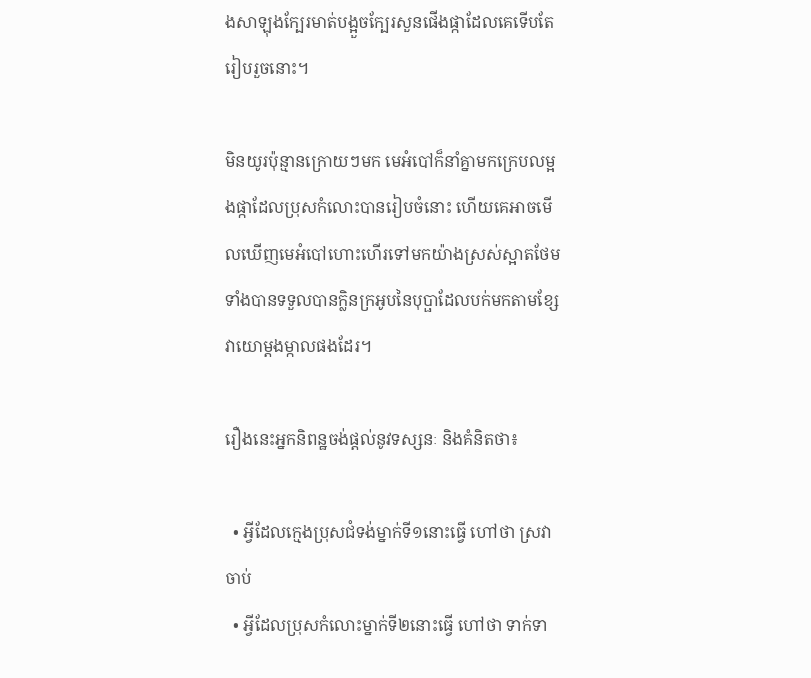ងសាឡុងក្បែរមាត់បង្អួចក្បែរសួនផើងផ្កាដែលគេទើបតែរៀបរួចនោះ។

មិនយូរប៉ុន្មានក្រោយៗមក មេអំបៅក៏នាំគ្នាមកក្រេបលម្អងផ្កាដែលប្រុសកំលោះបានរៀបចំនោះ ហើយគេអាចមើលឃើញមេអំបៅហោះហើរទៅមកយ៉ាងស្រស់ស្អាតថែមទាំងបានទទួលបានក្លិនក្រអូបនៃបុប្ផាដែលបក់មកតាមខ្សែវាយោម្តងម្កាលផងដែរ។

រឿងនេះអ្នកនិពន្ឋចង់ផ្តល់នូវទស្សនៈ និងគំនិតថា៖

  • អ្វីដែលក្មេងប្រុសជំទង់ម្នាក់ទី១នោះធ្វើ ហៅថា ស្រវាចាប់
  • អ្វីដែលប្រុសកំលោះម្នាក់ទី២នោះធ្វើ ហៅថា ទាក់ទា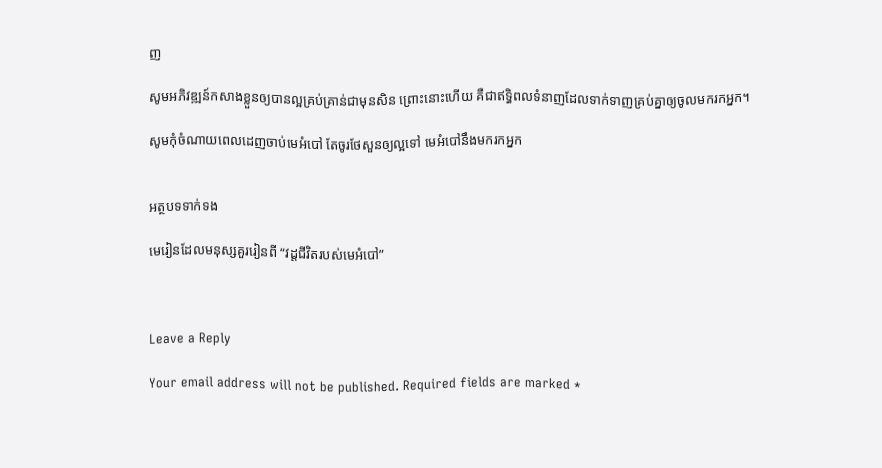ញ

សូមអភិវឌ្ឍន៍កសាងខ្លួនឲ្យបានល្អគ្រប់គ្រាន់ជាមុនសិន ព្រោះនោះហើយ គឺជាឥទ្ធិពលទំនាញដែលទាក់ទាញគ្រប់គ្នាឲ្យចូលមករកអ្នក។

សូមកុំចំណាយពេលដេញចាប់មេអំបៅ តែចូរថែសួនឲ្យល្អទៅ មេអំបៅនឹងមករកអ្នក


អត្ថបទទាក់ទង

មេរៀនដែលមនុស្សគួររៀនពី “វដ្តជីវិតរបស់មេអំបៅ”



Leave a Reply

Your email address will not be published. Required fields are marked *